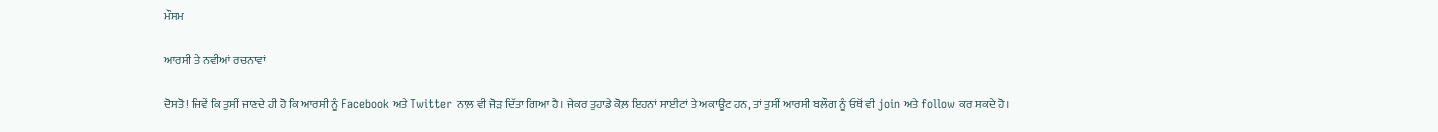ਮੌਸਮ

ਆਰਸੀ ਤੇ ਨਵੀਆਂ ਰਚਨਾਵਾਂ

ਦੋਸਤੋ! ਜਿਵੇਂ ਕਿ ਤੁਸੀਂ ਜਾਣਦੇ ਹੀ ਹੋ ਕਿ ਆਰਸੀ ਨੂੰ Facebook ਅਤੇ Twitter ਨਾਲ਼ ਵੀ ਜੋੜ ਦਿੱਤਾ ਗਿਆ ਹੈ। ਜੇਕਰ ਤੁਹਾਡੇ ਕੋਲ਼ ਇਹਨਾਂ ਸਾਈਟਾਂ ਤੇ ਅਕਾਊਂਟ ਹਨ, ਤਾਂ ਤੁਸੀਂ ਆਰਸੀ ਬਲੌਗ ਨੂੰ ਓਥੋਂ ਵੀ join ਅਤੇ follow ਕਰ ਸਕਦੇ ਹੋ।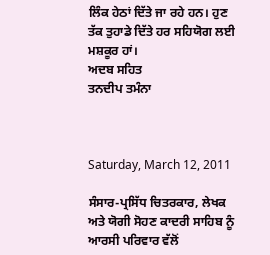ਲਿੰਕ ਹੇਠਾਂ ਦਿੱਤੇ ਜਾ ਰਹੇ ਹਨ। ਹੁਣ ਤੱਕ ਤੁਹਾਡੇ ਦਿੱਤੇ ਹਰ ਸਹਿਯੋਗ ਲਈ ਮਸ਼ਕੂਰ ਹਾਂ।
ਅਦਬ ਸਹਿਤ
ਤਨਦੀਪ ਤਮੰਨਾ



Saturday, March 12, 2011

ਸੰਸਾਰ-ਪ੍ਰਸਿੱਧ ਚਿਤਰਕਾਰ, ਲੇਖਕ ਅਤੇ ਯੋਗੀ ਸੋਹਣ ਕਾਦਰੀ ਸਾਹਿਬ ਨੂੰ ਆਰਸੀ ਪਰਿਵਾਰ ਵੱਲੋਂ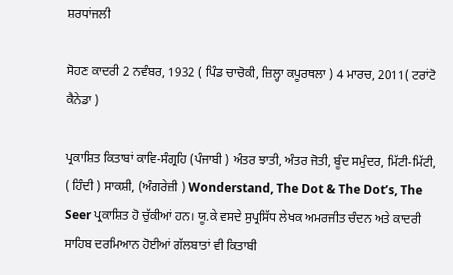ਸ਼ਰਧਾਂਜਲੀ

ਸੋਹਣ ਕਾਦਰੀ 2 ਨਵੰਬਰ, 1932 ( ਪਿੰਡ ਚਾਚੋਕੀ, ਜ਼ਿਲ੍ਹਾ ਕਪੂਰਥਲਾ ) 4 ਮਾਰਚ, 2011( ਟਰਾਂਟੋ ਕੈਨੇਡਾ )

ਪ੍ਰਕਾਸ਼ਿਤ ਕਿਤਾਬਾਂ ਕਾਵਿ-ਸੰਗ੍ਰਹਿ (ਪੰਜਾਬੀ ) ਅੰਤਰ ਝਾਤੀ, ਅੰਤਰ ਜੋਤੀ, ਬੂੰਦ ਸਮੁੰਦਰ, ਮਿੱਟੀ-ਮਿੱਟੀ, ( ਹਿੰਦੀ ) ਸਾਕਸ਼ੀ, (ਅੰਗਰੇਜ਼ੀ ) Wonderstand, The Dot & The Dot’s, The Seer ਪ੍ਰਕਾਸ਼ਿਤ ਹੋ ਚੁੱਕੀਆਂ ਹਨ। ਯੂ.ਕੇ ਵਸਦੇ ਸੁਪ੍ਰਸਿੱਧ ਲੇਖਕ ਅਮਰਜੀਤ ਚੰਦਨ ਅਤੇ ਕਾਦਰੀ ਸਾਹਿਬ ਦਰਮਿਆਨ ਹੋਈਆਂ ਗੱਲਬਾਤਾਂ ਵੀ ਕਿਤਾਬੀ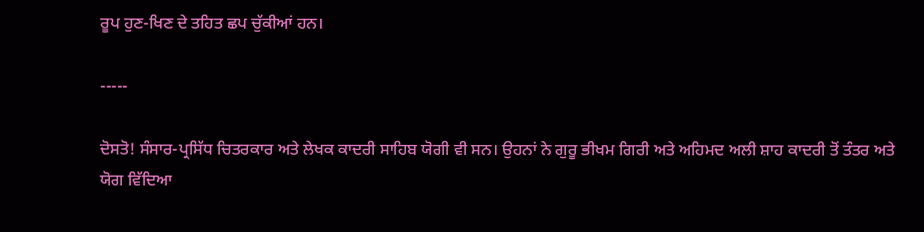ਰੂਪ ਹੁਣ-ਖਿਣ ਦੇ ਤਹਿਤ ਛਪ ਚੁੱਕੀਆਂ ਹਨ।

-----

ਦੋਸਤੋ! ਸੰਸਾਰ-ਪ੍ਰਸਿੱਧ ਚਿਤਰਕਾਰ ਅਤੇ ਲੇਖਕ ਕਾਦਰੀ ਸਾਹਿਬ ਯੋਗੀ ਵੀ ਸਨ। ਉਹਨਾਂ ਨੇ ਗੁਰੂ ਭੀਖਮ ਗਿਰੀ ਅਤੇ ਅਹਿਮਦ ਅਲੀ ਸ਼ਾਹ ਕਾਦਰੀ ਤੋਂ ਤੰਤਰ ਅਤੇ ਯੋਗ ਵਿੱਦਿਆ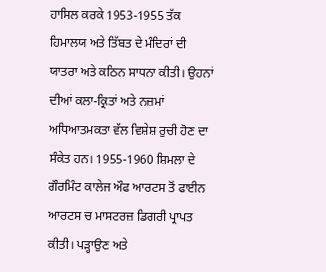ਹਾਸਿਲ ਕਰਕੇ 1953-1955 ਤੱਕ ਹਿਮਾਲਯ ਅਤੇ ਤਿੱਬਤ ਦੇ ਮੰਦਿਰਾਂ ਦੀ ਯਾਤਰਾ ਅਤੇ ਕਠਿਨ ਸਾਧਨਾ ਕੀਤੀ। ਉਹਨਾਂ ਦੀਆਂ ਕਲਾ-ਕ੍ਰਿਤਾਂ ਅਤੇ ਨਜ਼ਮਾਂ ਅਧਿਆਤਮਕਤਾ ਵੱਲ ਵਿਸ਼ੇਸ਼ ਰੁਚੀ ਹੋਣ ਦਾ ਸੰਕੇਤ ਹਨ। 1955-1960 ਸ਼ਿਮਲਾ ਦੇ ਗੌਰਮਿੰਟ ਕਾਲੇਜ ਔਫ ਆਰਟਸ ਤੋਂ ਫਾਈਨ ਆਰਟਸ ਚ ਮਾਸਟਰਜ਼ ਡਿਗਰੀ ਪ੍ਰਾਪਤ ਕੀਤੀ। ਪੜ੍ਹਾਉਣ ਅਤੇ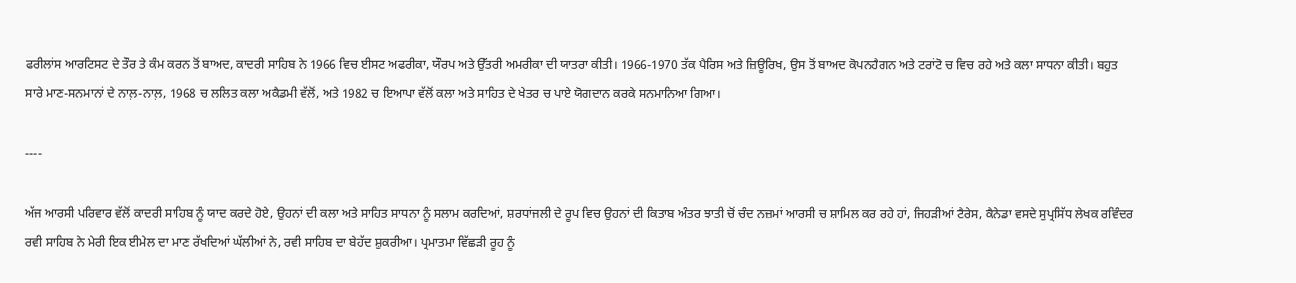ਫਰੀਲਾਂਸ ਆਰਟਿਸਟ ਦੇ ਤੌਰ ਤੇ ਕੰਮ ਕਰਨ ਤੋਂ ਬਾਅਦ, ਕਾਦਰੀ ਸਾਹਿਬ ਨੇ 1966 ਵਿਚ ਈਸਟ ਅਫਰੀਕਾ, ਯੌਰਪ ਅਤੇ ਉੱਤਰੀ ਅਮਰੀਕਾ ਦੀ ਯਾਤਰਾ ਕੀਤੀ। 1966-1970 ਤੱਕ ਪੈਰਿਸ ਅਤੇ ਜ਼ਿਊਰਿਖ, ਉਸ ਤੋਂ ਬਾਅਦ ਕੋਪਨਹੈਗਨ ਅਤੇ ਟਰਾਂਟੋ ਚ ਵਿਚ ਰਹੇ ਅਤੇ ਕਲਾ ਸਾਧਨਾ ਕੀਤੀ। ਬਹੁਤ ਸਾਰੇ ਮਾਣ-ਸਨਮਾਨਾਂ ਦੇ ਨਾਲ਼-ਨਾਲ਼, 1968 ਚ ਲਲਿਤ ਕਲਾ ਅਕੈਡਮੀ ਵੱਲੋਂ, ਅਤੇ 1982 ਚ ਇਆਪਾ ਵੱਲੋਂ ਕਲਾ ਅਤੇ ਸਾਹਿਤ ਦੇ ਖੇਤਰ ਚ ਪਾਏ ਯੋਗਦਾਨ ਕਰਕੇ ਸਨਮਾਨਿਆ ਗਿਆ।

----

ਅੱਜ ਆਰਸੀ ਪਰਿਵਾਰ ਵੱਲੋਂ ਕਾਦਰੀ ਸਾਹਿਬ ਨੂੰ ਯਾਦ ਕਰਦੇ ਹੋਏ, ਉਹਨਾਂ ਦੀ ਕਲਾ ਅਤੇ ਸਾਹਿਤ ਸਾਧਨਾ ਨੂੰ ਸਲਾਮ ਕਰਦਿਆਂ, ਸ਼ਰਧਾਂਜਲੀ ਦੇ ਰੂਪ ਵਿਚ ਉਹਨਾਂ ਦੀ ਕਿਤਾਬ ਅੰਤਰ ਝਾਤੀ ਚੋਂ ਚੰਦ ਨਜ਼ਮਾਂ ਆਰਸੀ ਚ ਸ਼ਾਮਿਲ ਕਰ ਰਹੇ ਹਾਂ, ਜਿਹੜੀਆਂ ਟੈਰੇਸ, ਕੈਨੇਡਾ ਵਸਦੇ ਸੁਪ੍ਰਸਿੱਧ ਲੇਖਕ ਰਵਿੰਦਰ ਰਵੀ ਸਾਹਿਬ ਨੇ ਮੇਰੀ ਇਕ ਈਮੇਲ ਦਾ ਮਾਣ ਰੱਖਦਿਆਂ ਘੱਲੀਆਂ ਨੇ, ਰਵੀ ਸਾਹਿਬ ਦਾ ਬੇਹੱਦ ਸ਼ੁਕਰੀਆ। ਪ੍ਰਮਾਤਮਾ ਵਿੱਛੜੀ ਰੂਹ ਨੂੰ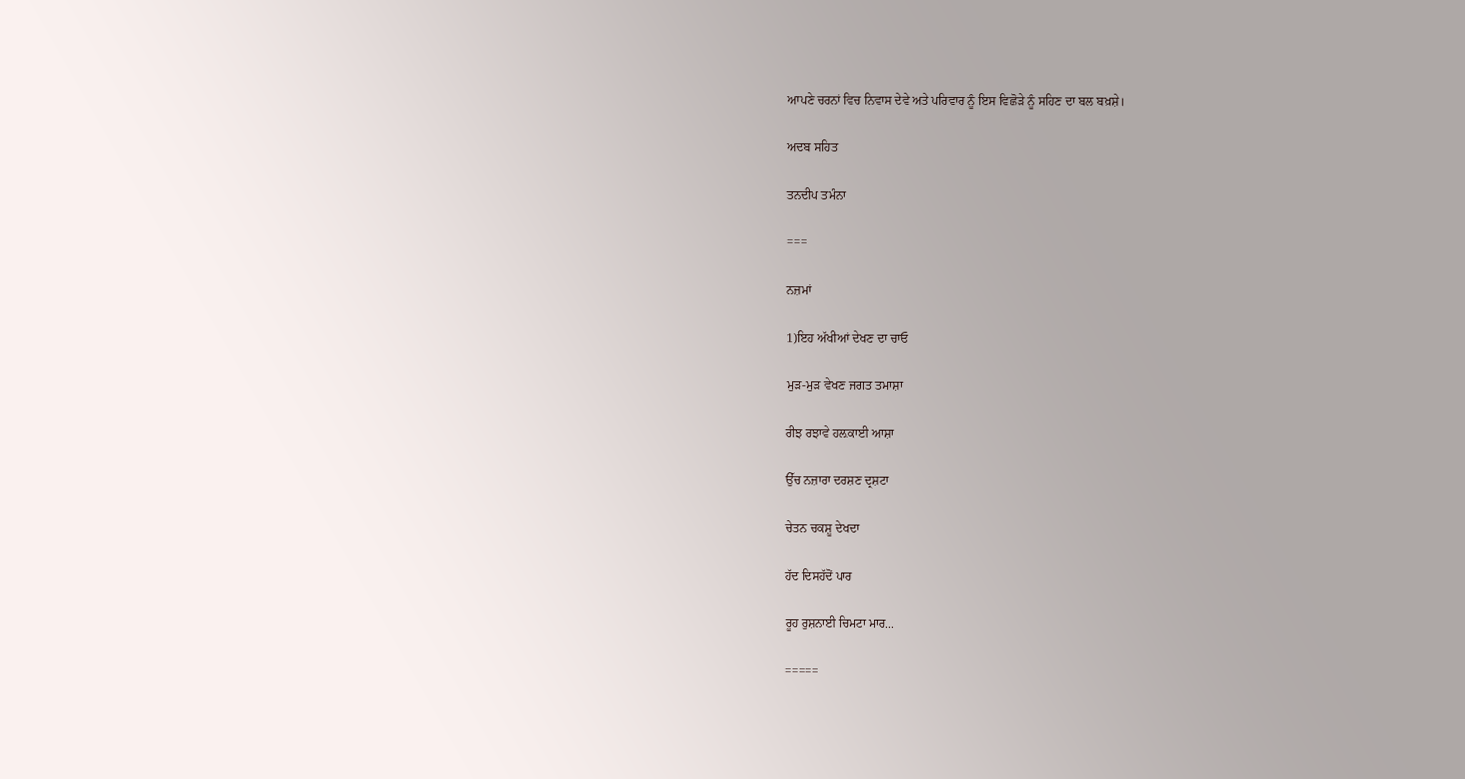ਆਪਣੇ ਚਰਨਾਂ ਵਿਚ ਨਿਵਾਸ ਦੇਵੇ ਅਤੇ ਪਰਿਵਾਰ ਨੂੰ ਇਸ ਵਿਛੋੜੇ ਨੂੰ ਸਹਿਣ ਦਾ ਬਲ ਬਖ਼ਸ਼ੇ।

ਅਦਬ ਸਹਿਤ

ਤਨਦੀਪ ਤਮੰਨਾ

===

ਨਜ਼ਮਾਂ

1)ਇਹ ਅੱਖੀਆਂ ਦੇਖਣ ਦਾ ਚਾਓ

ਮੁੜ-ਮੁੜ ਵੇਖਣ ਜਗਤ ਤਮਾਸ਼ਾ

ਰੀਝ ਰਝਾਵੇ ਹਲ਼ਕਾਈ ਆਸ਼ਾ

ਉੱਚ ਨਜ਼ਾਰਾ ਦਰਸ਼ਣ ਦ੍ਰਸ਼ਟਾ

ਚੇਤਨ ਚਕਸ਼ੂ ਦੇਖਦਾ

ਹੱਦ ਦਿਸਹੱਦੋਂ ਪਾਰ

ਰੂਹ ਰੁਸ਼ਨਾਈ ਚਿਮਟਾ ਮਾਰ...

=====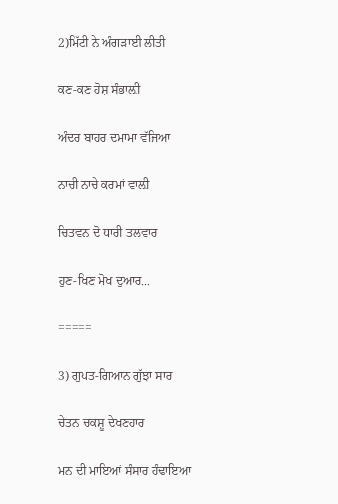2)ਮਿੱਟੀ ਨੇ ਅੰਗੜਾਈ ਲੀਤੀ

ਕਣ-ਕਣ ਹੋਸ਼ ਸੰਭਾਲ਼ੀ

ਅੰਦਰ ਬਾਹਰ ਦਮਾਮਾ ਵੱਜਿਆ

ਨਾਚੀ ਨਾਚੇ ਕਰਮਾਂ ਵਾਲ਼ੀ

ਚਿਤਵਨ ਦੋ ਧਾਰੀ ਤਲਵਾਰ

ਹੁਣ-ਖਿਣ ਮੋਖ ਦੁਆਰ...

=====

3) ਗੁਪਤ-ਗਿਆਨ ਗੁੱਝਾ ਸਾਰ

ਚੇਤਨ ਚਕਸ਼ੂ ਦੇਖਣਹਾਰ

ਮਨ ਦੀ ਮਾਇਆਂ ਸੰਸਾਰ ਹੰਢਾਇਆ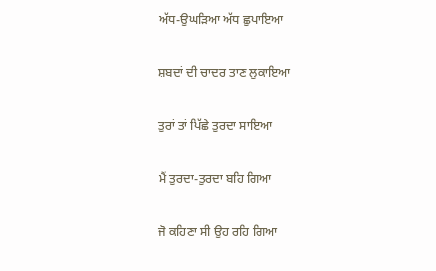ਅੱਧ-ਉਘੜਿਆ ਅੱਧ ਛੁਪਾਇਆ

ਸ਼ਬਦਾਂ ਦੀ ਚਾਦਰ ਤਾਣ ਲੁਕਾਇਆ

ਤੁਰਾਂ ਤਾਂ ਪਿੱਛੇ ਤੁਰਦਾ ਸਾਇਆ

ਮੈਂ ਤੁਰਦਾ-ਤੁਰਦਾ ਬਹਿ ਗਿਆ

ਜੋ ਕਹਿਣਾ ਸੀ ਉਹ ਰਹਿ ਗਿਆ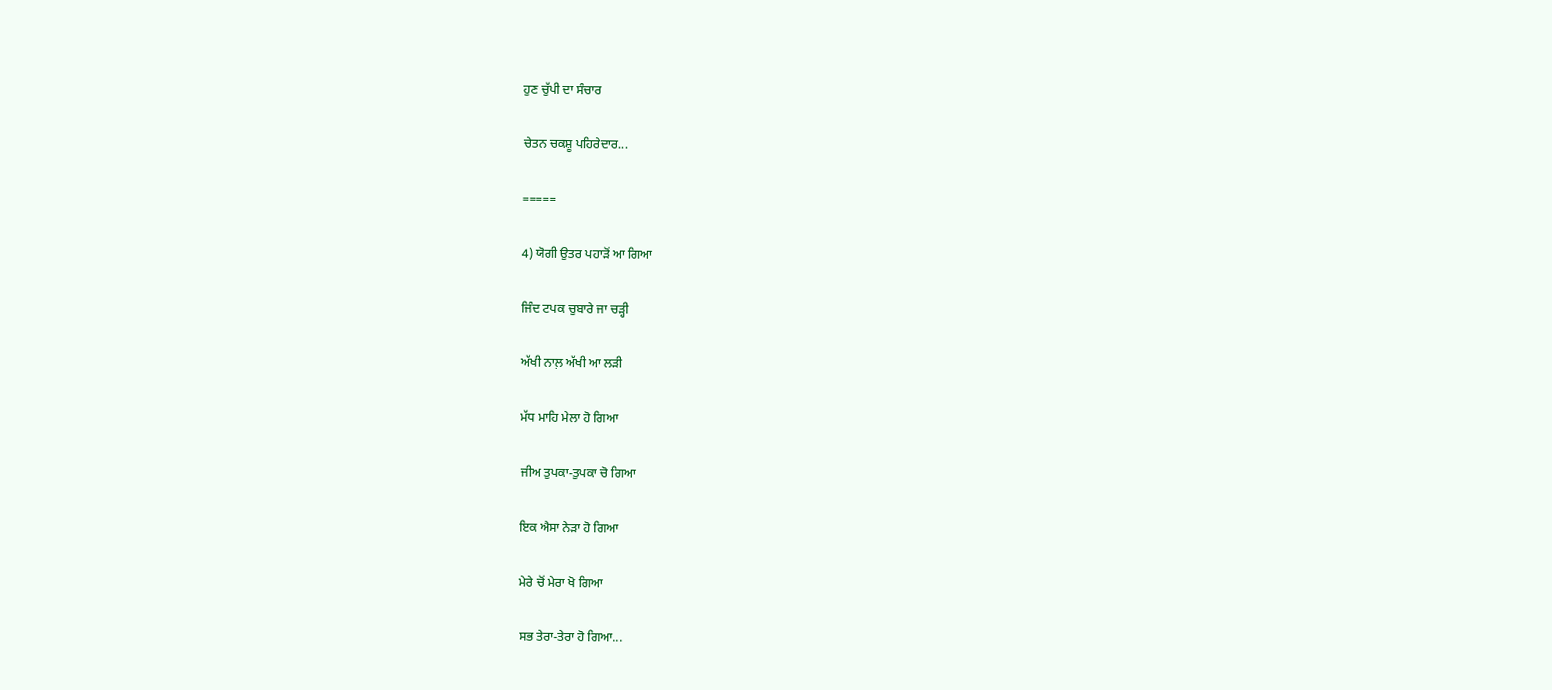ਹੁਣ ਚੁੱਪੀ ਦਾ ਸੰਚਾਰ

ਚੇਤਨ ਚਕਸ਼ੂ ਪਹਿਰੇਦਾਰ...

=====

4) ਯੋਗੀ ਉਤਰ ਪਹਾੜੋਂ ਆ ਗਿਆ

ਜਿੰਦ ਟਪਕ ਚੁਬਾਰੇ ਜਾ ਚੜ੍ਹੀ

ਅੱਖੀ ਨਾਲ਼ ਅੱਖੀ ਆ ਲੜੀ

ਮੱਧ ਮਾਹਿ ਮੇਲਾ ਹੋ ਗਿਆ

ਜੀਅ ਤੁਪਕਾ-ਤੁਪਕਾ ਚੋ ਗਿਆ

ਇਕ ਐਸਾ ਨੇੜਾ ਹੋ ਗਿਆ

ਮੇਰੇ ਚੋਂ ਮੇਰਾ ਖੋ ਗਿਆ

ਸਭ ਤੇਰਾ-ਤੇਰਾ ਹੋ ਗਿਆ...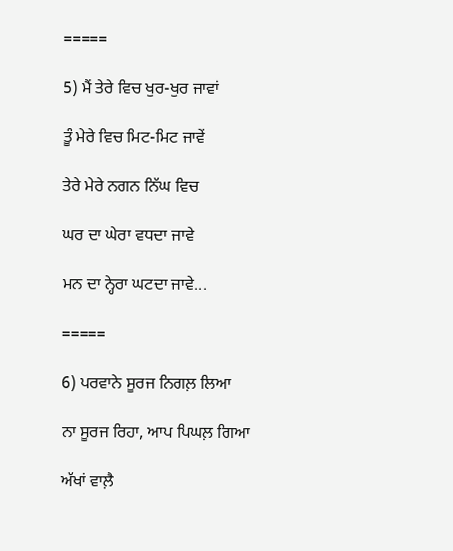=====

5) ਮੈਂ ਤੇਰੇ ਵਿਚ ਖੁਰ-ਖੁਰ ਜਾਵਾਂ

ਤੂੰ ਮੇਰੇ ਵਿਚ ਮਿਟ-ਮਿਟ ਜਾਵੇਂ

ਤੇਰੇ ਮੇਰੇ ਨਗਨ ਨਿੱਘ ਵਿਚ

ਘਰ ਦਾ ਘੇਰਾ ਵਧਦਾ ਜਾਵੇ

ਮਨ ਦਾ ਨ੍ਹੇਰਾ ਘਟਦਾ ਜਾਵੇ...

=====

6) ਪਰਵਾਨੇ ਸੂਰਜ ਨਿਗਲ਼ ਲਿਆ

ਨਾ ਸੂਰਜ ਰਿਹਾ, ਆਪ ਪਿਘਲ਼ ਗਿਆ

ਅੱਖਾਂ ਵਾਲ਼ੈ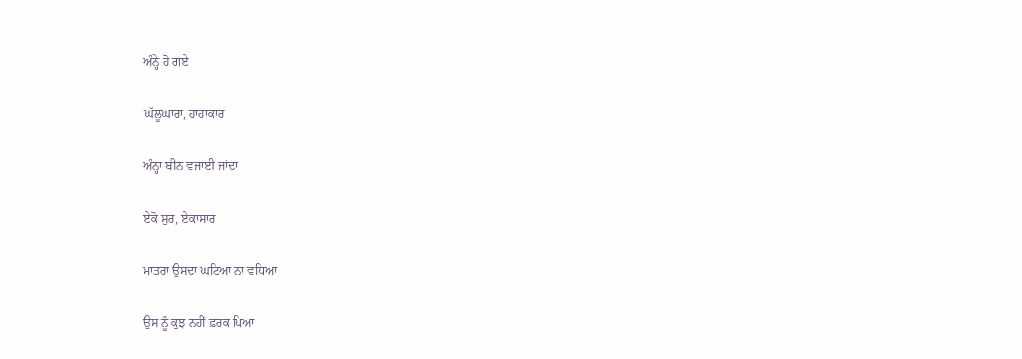ਅੰਨ੍ਹੇ ਹੋ ਗਏ

ਘੱਲੂਘਾਰਾ, ਹਾਹਾਕਾਰ

ਅੰਨ੍ਹਾ ਬੀਨ ਵਜਾਈ ਜਾਂਦਾ

ਏਕੋ ਸੁਰ, ਏਕਾਸਾਰ

ਮਾਤਰਾ ਉਸਦਾ ਘਟਿਆ ਨਾ ਵਧਿਆ

ਉਸ ਨੂੰ ਕੁਝ ਨਹੀਂ ਫ਼ਰਕ ਪਿਆ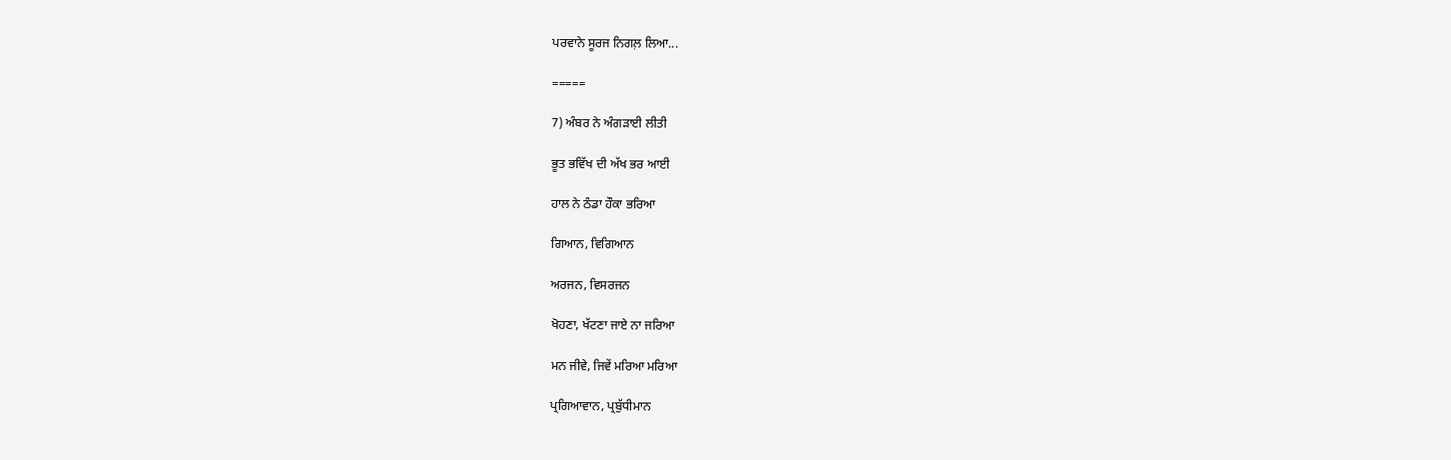ਪਰਵਾਨੇ ਸੂਰਜ ਨਿਗਲ਼ ਲਿਆ...

=====

7) ਅੰਬਰ ਨੇ ਅੰਗੜਾਈ ਲੀਤੀ

ਭੂਤ ਭਵਿੱਖ ਦੀ ਅੱਖ ਭਰ ਆਈ

ਹਾਲ ਨੇ ਠੰਡਾ ਹੌਕਾ ਭਰਿਆ

ਗਿਆਨ, ਵਿਗਿਆਨ

ਅਰਜਨ, ਵਿਸਰਜਨ

ਖੋਹਣਾ, ਖੱਟਣਾ ਜਾਏ ਨਾ ਜਰਿਆ

ਮਨ ਜੀਵੇ, ਜਿਵੇਂ ਮਰਿਆ ਮਰਿਆ

ਪ੍ਰਗਿਆਵਾਨ, ਪ੍ਰਬੁੱਧੀਮਾਨ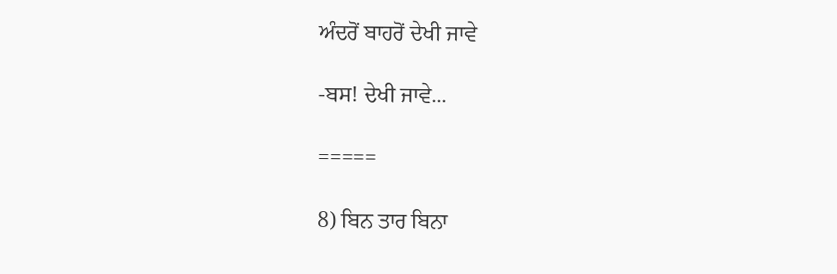ਅੰਦਰੋਂ ਬਾਹਰੋਂ ਦੇਖੀ ਜਾਵੇ

-ਬਸ! ਦੇਖੀ ਜਾਵੇ...

=====

8) ਬਿਨ ਤਾਰ ਬਿਨਾ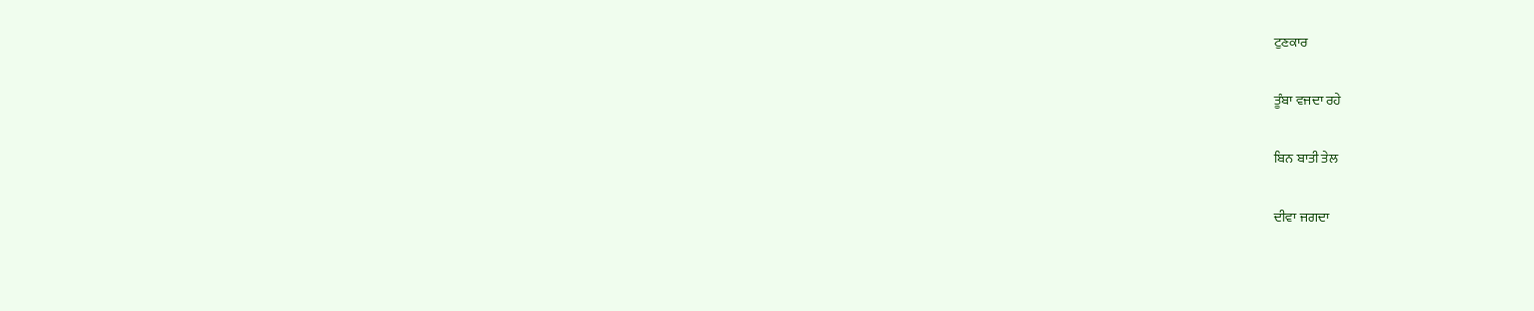ਟੁਣਕਾਰ

ਤੂੰਬਾ ਵਜਦਾ ਰਹੇ

ਬਿਨ ਬਾਤੀ ਤੇਲ

ਦੀਵਾ ਜਗਦਾ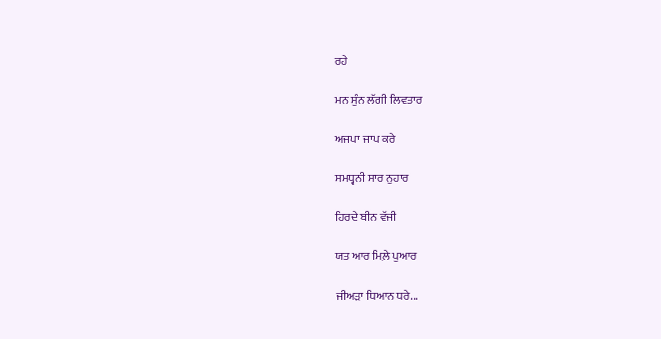ਰਹੇ

ਮਨ ਸੁੰਨ ਲੱਗੀ ਲਿਵਤਾਰ

ਅਜਪਾ ਜਾਪ ਕਰੇ

ਸਮਧ੍ਵਨੀ ਸਾਰ ਨੁਹਾਰ

ਹਿਰਦੇ ਬੀਨ ਵੱਜੀ

ਯਤ ਆਰ ਮਿਲ਼ੇ ਪੁਆਰ

ਜੀਅੜਾ ਧਿਆਨ ਧਰੇ...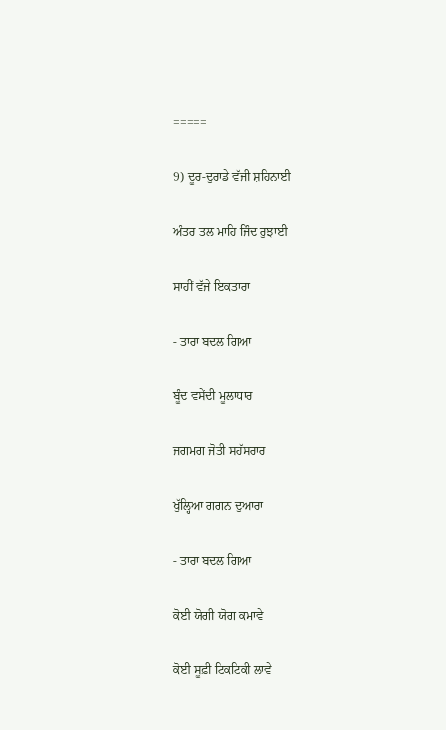=====

9) ਦੂਰ-ਦੁਰਾਡੇ ਵੱਜੀ ਸ਼ਹਿਨਾਈ

ਅੰਤਰ ਤਲ ਮਾਹਿ ਜਿੰਦ ਰੁਝਾਈ

ਸਾਹੀਂ ਵੱਜੇ ਇਕਤਾਰਾ

- ਤਾਰਾ ਬਦਲ ਗਿਆ

ਬੂੰਦ ਵਸੇਂਦੀ ਮੂਲਾਧਾਰ

ਜਗਮਗ ਜੋਤੀ ਸਹੱਸਰਾਰ

ਖੁੱਲ੍ਹਿਆ ਗਗਨ ਦੁਆਰਾ

- ਤਾਰਾ ਬਦਲ ਗਿਆ

ਕੋਈ ਯੋਗੀ ਯੋਗ ਕਮਾਵੇ

ਕੋਈ ਸੂਫ਼ੀ ਟਿਕਟਿਕੀ ਲਾਵੇ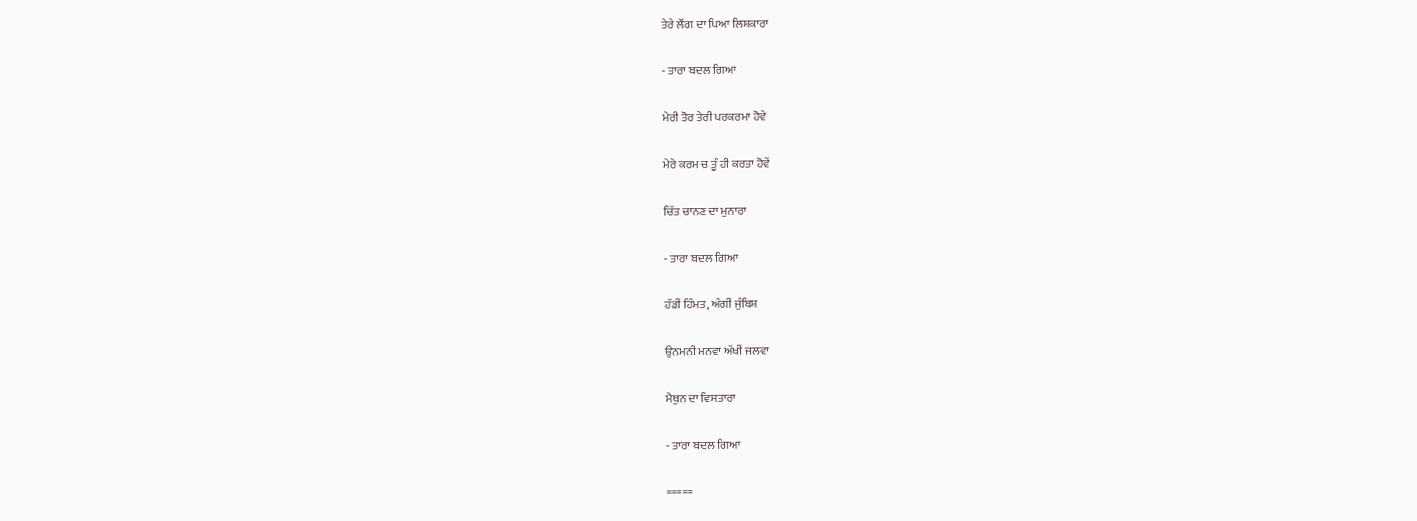ਤੇਰੇ ਲੌਂਗ ਦਾ ਪਿਆ ਲਿਸ਼ਕਾਰਾ

- ਤਾਰਾ ਬਦਲ ਗਿਆ

ਮੇਰੀ ਤੋਰ ਤੇਰੀ ਪਰਕਰਮਾ ਹੋਵੇ

ਮੇਰੇ ਕਰਮ ਚ ਤੂੰ ਹੀ ਕਰਤਾ ਹੋਵੇਂ

ਚਿੱਤ ਚਾਨਣ ਦਾ ਮੁਨਾਰਾ

- ਤਾਰਾ ਬਦਲ ਗਿਆ

ਹੱਡੀਂ ਹਿੰਮਤ, ਅੰਗੀਂ ਜੁੰਬਿਸ਼

ਉਨਮਨੀ ਮਨਵਾ ਅੱਖੀਂ ਜਲਵਾ

ਮੈਥੁਨ ਦਾ ਵਿਸਤਾਰਾ

- ਤਾਰਾ ਬਦਲ ਗਿਆ

=====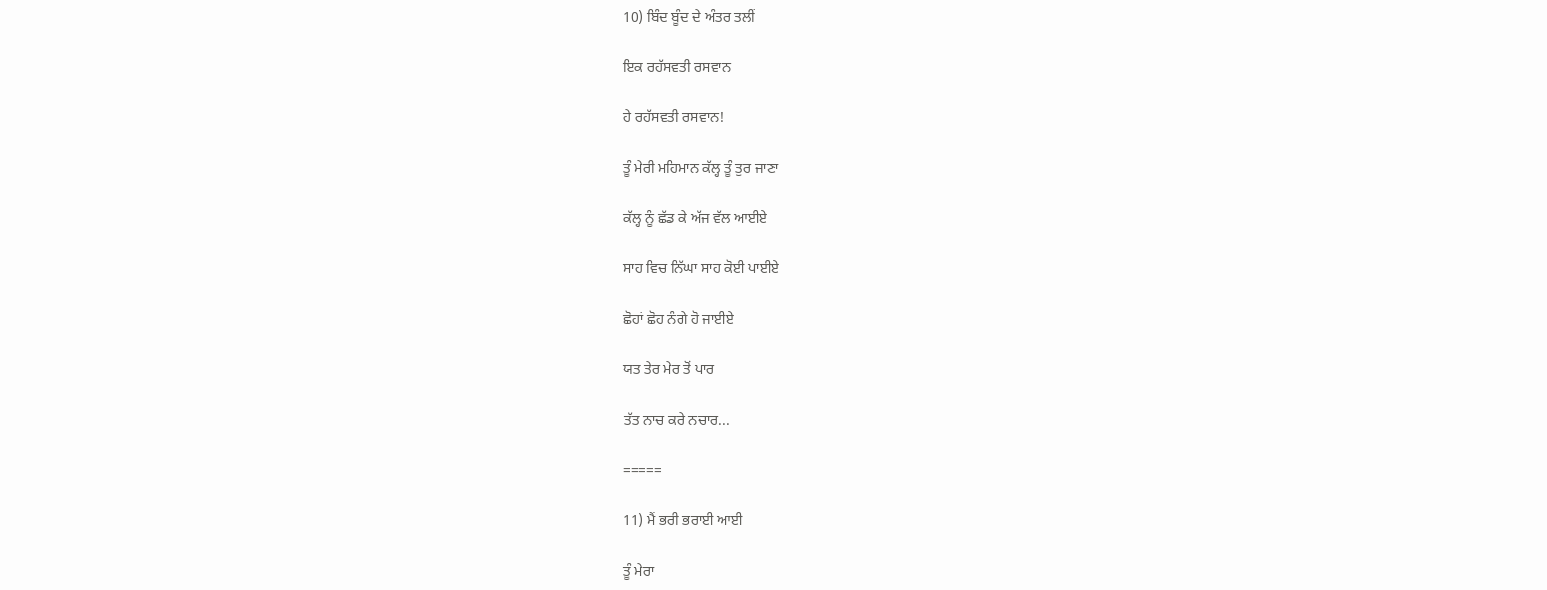10) ਬਿੰਦ ਬੂੰਦ ਦੇ ਅੰਤਰ ਤਲੀਂ

ਇਕ ਰਹੱਸਵਤੀ ਰਸਵਾਨ

ਹੇ ਰਹੱਸਵਤੀ ਰਸਵਾਨ!

ਤੂੰ ਮੇਰੀ ਮਹਿਮਾਨ ਕੱਲ੍ਹ ਤੂੰ ਤੁਰ ਜਾਣਾ

ਕੱਲ੍ਹ ਨੂੰ ਛੱਡ ਕੇ ਅੱਜ ਵੱਲ ਆਈਏ

ਸਾਹ ਵਿਚ ਨਿੱਘਾ ਸਾਹ ਕੋਈ ਪਾਈਏ

ਛੋਹਾਂ ਛੋਹ ਨੰਗੇ ਹੋ ਜਾਈਏ

ਯਤ ਤੇਰ ਮੇਰ ਤੋਂ ਪਾਰ

ਤੱਤ ਨਾਚ ਕਰੇ ਨਚਾਰ...

=====

11) ਮੈਂ ਭਰੀ ਭਰਾਈ ਆਈ

ਤੂੰ ਮੇਰਾ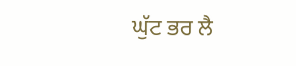ਘੁੱਟ ਭਰ ਲੈ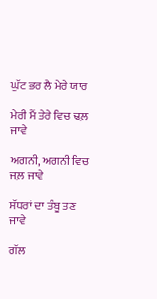ਘੁੱਟ ਭਰ ਲੈ ਮੇਰੇ ਯਾਰ

ਮੇਰੀ ਮੈਂ ਤੇਰੇ ਵਿਚ ਢਲ਼ ਜਾਵੇ

ਅਗਨੀ, ਅਗਨੀ ਵਿਚ ਜਲ਼ ਜਾਵੇ

ਸੱਧਰਾਂ ਦਾ ਤੰਬੂ ਤਣ ਜਾਵੇ

ਗੱਲ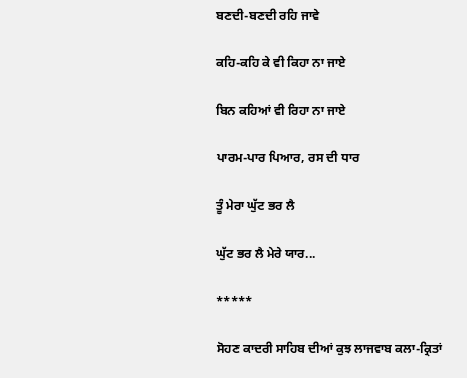ਬਣਦੀ-ਬਣਦੀ ਰਹਿ ਜਾਵੇ

ਕਹਿ-ਕਹਿ ਕੇ ਵੀ ਕਿਹਾ ਨਾ ਜਾਏ

ਬਿਨ ਕਹਿਆਂ ਵੀ ਰਿਹਾ ਨਾ ਜਾਏ

ਪਾਰਮ-ਪਾਰ ਪਿਆਰ, ਰਸ ਦੀ ਧਾਰ

ਤੂੰ ਮੇਰਾ ਘੁੱਟ ਭਰ ਲੈ

ਘੁੱਟ ਭਰ ਲੈ ਮੇਰੇ ਯਾਰ...

*****

ਸੋਹਣ ਕਾਦਰੀ ਸਾਹਿਬ ਦੀਆਂ ਕੁਝ ਲਾਜਵਾਬ ਕਲਾ-ਕ੍ਰਿਤਾਂ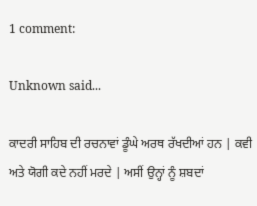1 comment:

Unknown said...

ਕਾਦਰੀ ਸਾਹਿਬ ਦੀ ਰਚਨਾਵਾਂ ਡੂੰਘੇ ਅਰਥ ਰੱਖਦੀਆਂ ਹਨ | ਕਵੀ ਅਤੇ ਯੋਗੀ ਕਦੇ ਨਹੀਂ ਮਰਦੇ | ਅਸੀਂ ਉਨ੍ਹਾਂ ਨੂੰ ਸ਼ਬਦਾਂ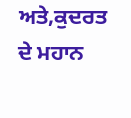ਅਤੇ,ਕੁਦਰਤ ਦੇ ਮਹਾਨ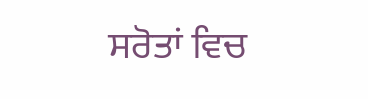ਸਰੋਤਾਂ ਵਿਚ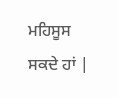ਮਹਿਸੂਸ ਸਕਦੇ ਹਾਂ |